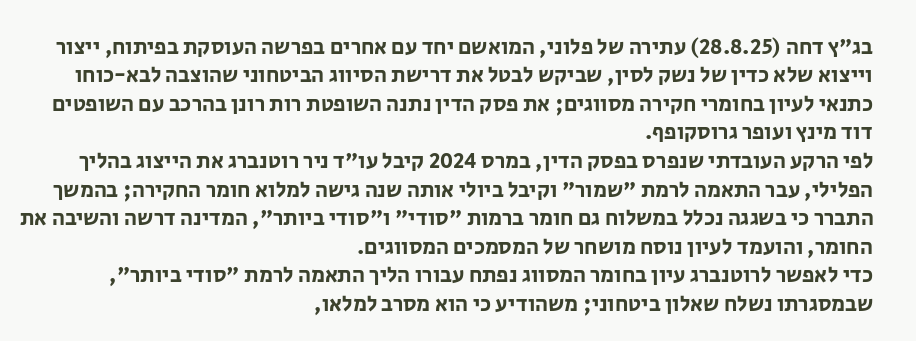בג"ץ דחה (28.8.25) עתירה של פלוני, המואשם יחד עם אחרים בפרשה העוסקת בפיתוח, ייצור וייצוא שלא כדין של נשק לסין, שביקש לבטל את דרישת הסיווג הביטחוני שהוצבה לבא-כוחו כתנאי לעיון בחומרי חקירה מסווגים; את פסק הדין נתנה השופטת רות רונן בהרכב עם השופטים דוד מינץ ועופר גרוסקופף.
לפי הרקע העובדתי שנפרס בפסק הדין, במרס 2024 קיבל עו"ד ניר רוטנברג את הייצוג בהליך הפלילי, עבר התאמה לרמת "שמור" וקיבל ביולי אותה שנה גישה למלוא חומר החקירה; בהמשך התברר כי בשגגה נכלל במשלוח גם חומר ברמות "סודי" ו"סודי ביותר", המדינה דרשה והשיבה את החומר, והועמד לעיון נוסח מושחר של המסמכים המסווגים.
כדי לאפשר לרוטנברג עיון בחומר המסווג נפתח עבורו הליך התאמה לרמת "סודי ביותר", שבמסגרתו נשלח שאלון ביטחוני; משהודיע כי הוא מסרב למלאו,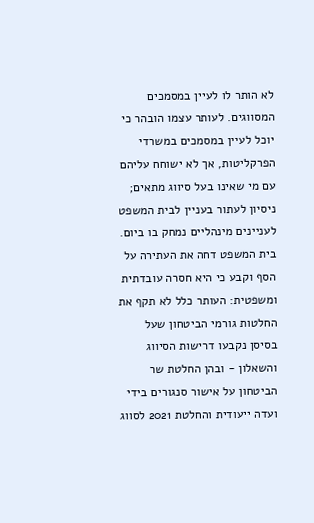לא הותר לו לעיין במסמכים המסווגים. לעותר עצמו הובהר כי יוכל לעיין במסמכים במשרדי הפרקליטות, אך לא ישוחח עליהם עם מי שאינו בעל סיווג מתאים; ניסיון לעתור בעניין לבית המשפט לעניינים מינהליים נמחק בו ביום.
בית המשפט דחה את העתירה על הסף וקבע כי היא חסרה עובדתית ומשפטית: העותר כלל לא תקף את החלטות גורמי הביטחון שעל בסיסן נקבעו דרישות הסיווג והשאלון - ובהן החלטת שר הביטחון על אישור סנגורים בידי ועדה ייעודית והחלטת 2021 לסווג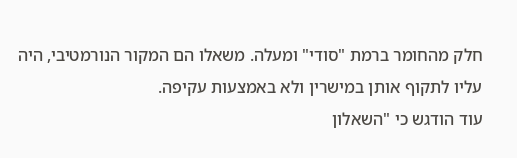חלק מהחומר ברמת "סודי" ומעלה. משאלו הם המקור הנורמטיבי, היה עליו לתקוף אותן במישרין ולא באמצעות עקיפה.
עוד הודגש כי "השאלון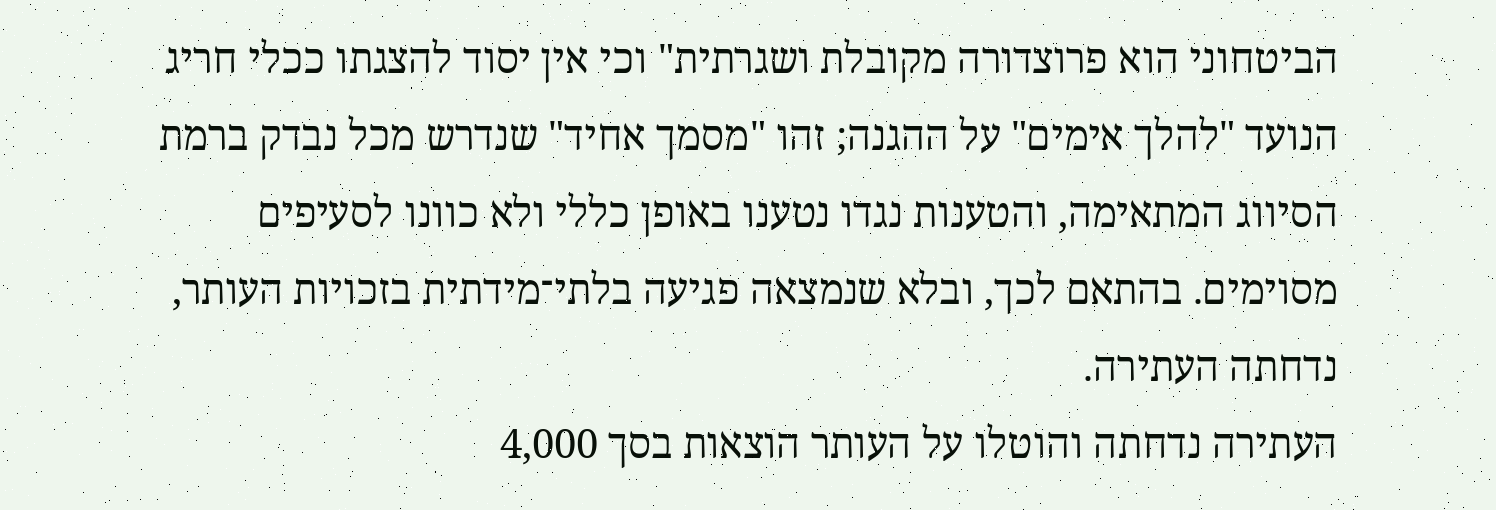הביטחוני הוא פרוצדורה מקובלת ושגרתית" וכי אין יסוד להצגתו ככלי חריג הנועד "להלך אימים" על ההגנה; זהו "מסמך אחיד" שנדרש מכל נבדק ברמת הסיווג המתאימה, והטענות נגדו נטענו באופן כללי ולא כוונו לסעיפים מסוימים. בהתאם לכך, ובלא שנמצאה פגיעה בלתי־מידתית בזכויות העותר, נדחתה העתירה.
העתירה נדחתה והוטלו על העותר הוצאות בסך 4,000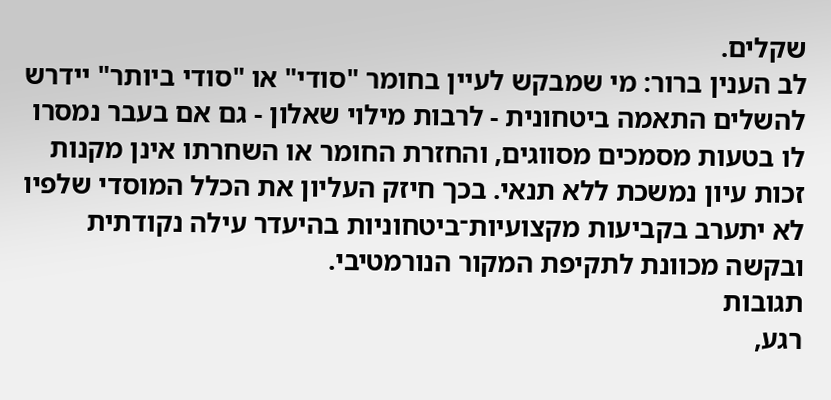שקלים.
לב הענין ברור: מי שמבקש לעיין בחומר "סודי" או "סודי ביותר" יידרש להשלים התאמה ביטחונית - לרבות מילוי שאלון - גם אם בעבר נמסרו לו בטעות מסמכים מסווגים, והחזרת החומר או השחרתו אינן מקנות זכות עיון נמשכת ללא תנאי. בכך חיזק העליון את הכלל המוסדי שלפיו לא יתערב בקביעות מקצועיות־ביטחוניות בהיעדר עילה נקודתית ובקשה מכוונת לתקיפת המקור הנורמטיבי.
תגובות
רגע,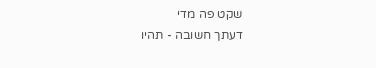שקט פה מדי
דעתך חשובה - תהיו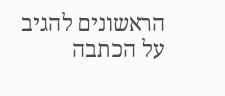הראשונים להגיב על הכתבה